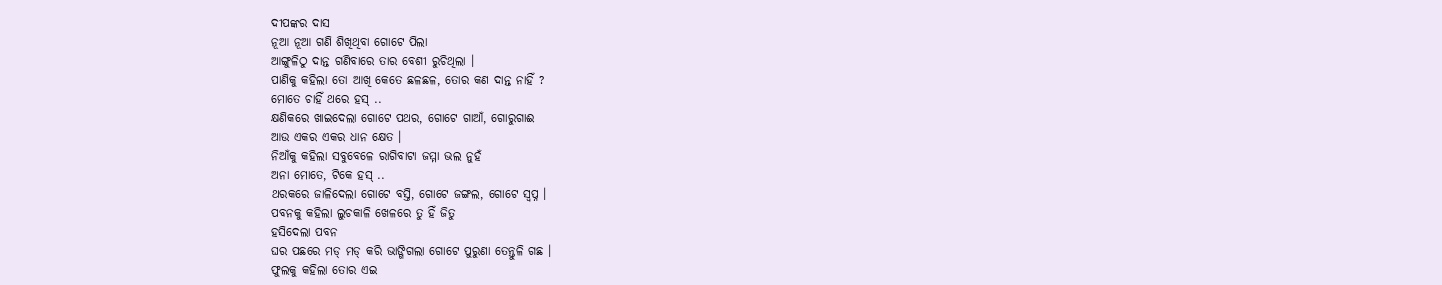ଦୀପଙ୍କର ଦାସ
ନୂଆ ନୂଆ ଗଣି ଶିଖିଥିବା ଗୋଟେ ପିଲା
ଆଙ୍ଗୁଳିଠୁ ଦାନ୍ତ ଗଣିବାରେ ତାର ବେଶୀ ରୁଚିଥିଲା ।
ପାଣିକୁ କହିଲା ତୋ ଆଖି କେତେ ଛଳଛଳ, ତୋର କଣ ଦାନ୍ତ ନାହିଁ ?
ମୋତେ ଚାହିଁ ଥରେ ହସ୍ ..
କ୍ଷଣିକରେ ଖାଇଦେଲା ଗୋଟେ ପଥର, ଗୋଟେ ଗାଆଁ, ଗୋରୁଗାଈ
ଆଉ ଏକର ଏକର ଧାନ କ୍ଷେତ ।
ନିଆଁକୁ କହିଲା ସବୁବେଳେ ରାଗିବାଟା ଜମ୍ମା ଭଲ ନୁହଁ
ଅନା ମୋତେ, ଟିକେ ହସ୍ ..
ଥରକରେ ଜାଳିଦେଲା ଗୋଟେ ବସ୍ତି, ଗୋଟେ ଜଙ୍ଗଲ, ଗୋଟେ ସ୍ଵପ୍ନ ।
ପବନକୁ କହିଲା ଲୁଚକାଳି ଖେଳରେ ତୁ ହିଁ ଜିତୁ
ହସିଦେଲା ପବନ
ଘର ପଛରେ ମଡ୍ ମଡ୍ କରି ଭାଙ୍ଗିଗଲା ଗୋଟେ ପୁରୁଣା ତେନ୍ତୁଳି ଗଛ ।
ଫୁଲକୁ କହିଲା ତୋର ଏଇ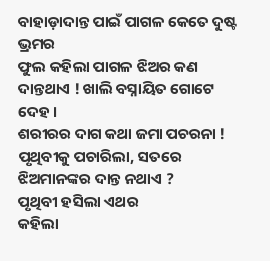ବାହାଡ଼ାଦାନ୍ତ ପାଇଁ ପାଗଳ କେତେ ଦୁଷ୍ଟ ଭ୍ରମର
ଫୁଲ କହିଲା ପାଗଳ ଝିଅର କଣ ଦାନ୍ତଥାଏ ! ଖାଲି ବସ୍ନାୟିତ ଗୋଟେ ଦେହ ।
ଶରୀରର ଦାଗ କଥା ଜମା ପଚରନା !
ପୃଥିବୀକୁ ପଚାରିଲା, ସତରେ ଝିଅମାନଙ୍କର ଦାନ୍ତ ନଥାଏ ?
ପୃଥିବୀ ହସିଲା ଏଥର
କହିଲା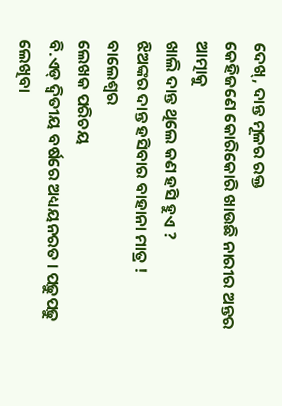ଦେଖ୍, ଦାନ୍ତ ମୂଳର ରକ୍ତ
କେହିଜଣେ କୋରିକୋରି ଖାଉଛି ନାରୀର ଅନ୍ତର ଆତ୍ମାକୁ
ଖାଲି ଦାନ୍ତ ଥିଲେ କଣ ହସି ହୁଏ ?
ଝିଅଙ୍କର ଦାନ୍ତ ହସିବାର ବାହାନା ମାତ୍ର !
ବାଲେଶ୍ଵର
ଲେଖକ ପରିଚୟ
ବି.ଏଡ୍ ଦ୍ୱିତୀୟ ବର୍ଷରେ ଅଧ୍ୟୟନରତ । ପଢ଼ୁପଢ଼ୁ ଲେଖିବା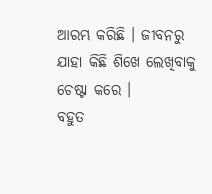ଆରମ୍ଭ କରିଛି । ଜୀବନରୁ ଯାହା କିଛି ଶିଖେ ଲେଖିବାକୁ ଚେଷ୍ଟା କରେ ।
ବହୁତ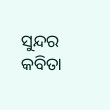ସୁନ୍ଦର କବିତା